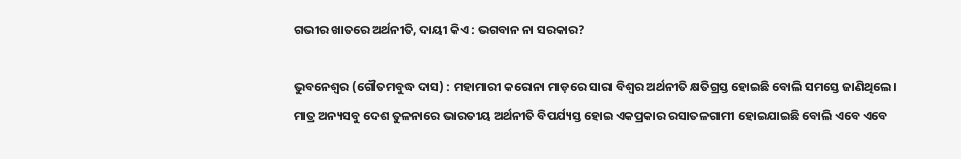ଗଭୀର ଖାତରେ ଅର୍ଥନୀତି, ଦାୟୀ କିଏ : ଭଗବାନ ନା ସରକାର?

ଭୁବନେଶ୍ବର (ଗୌତମବୁଦ୍ଧ ଦାସ) : ମହାମାରୀ କରୋନା ମାଡ଼ରେ ସାରା ବିଶ୍ବର ଅର୍ଥନୀତି କ୍ଷତିଗ୍ରସ୍ତ ହୋଇଛି ବୋଲି ସମସ୍ତେ ଜାଣିଥିଲେ। ମାତ୍ର ଅନ୍ୟସବୁ ଦେଶ ତୁଳନାରେ ଭାରତୀୟ ଅର୍ଥନୀତି ବିପର୍ଯ୍ୟସ୍ତ ହୋଇ ଏକପ୍ରକାର ରସାତଳଗାମୀ ହୋଇଯାଇଛି ବୋଲି ଏବେ ଏବେ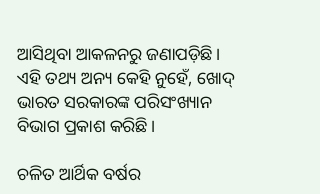ଆସିଥିବା ଆକଳନରୁ ଜଣାପଡ଼ିଛି। ଏହ‌ି ତଥ୍ୟ ଅନ୍ୟ କେହି ନୁହେଁ, ଖୋଦ୍ ଭାରତ ସରକାରଙ୍କ ପରିସଂଖ୍ୟାନ ବିଭାଗ ପ୍ରକାଶ କରିଛି।

ଚଳିତ ଆର୍ଥିକ ବର୍ଷର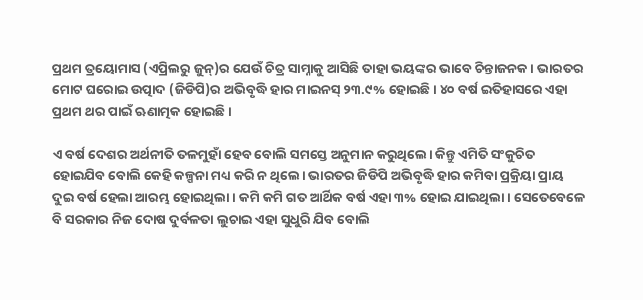ପ୍ରଥମ ତ୍ରୟୋମାସ (ଏପ୍ରିଲରୁ ଜୁନ୍)ର ଯେଉଁ ଚିତ୍ର ସାମ୍ନାକୁ ଆସିଛି ତାହା ଭୟଙ୍କର ଭାବେ ଚିନ୍ତାଜନକ। ଭାରତର ମୋଟ ଘରୋଇ ଉତ୍ପାଦ (ଜିଡିପି)ର ଅଭିବୃଦ୍ଧି ହାର ମାଇନସ୍ ୨୩.୯% ହୋଇଛି। ୪୦ ବର୍ଷ ଇତିହାସରେ ଏହା ପ୍ରଥମ ଥର ପାଇଁ ଋଣାତ୍ମକ ହୋଇଛି।

ଏ ବର୍ଷ ଦେଶର ଅର୍ଥନୀତି ତଳମୁହାଁ ହେବ ବୋଲି ସମସ୍ତେ ଅନୁମାନ କରୁଥିଲେ। କିନ୍ତୁ ଏମିତି ସଂକୁଚିତ ହୋଇଯିବ ବୋଲି କେହି କଳ୍ପନା ମଧ୍ୟ କରି ନ ଥିଲେ। ଭାରତର ଜିଡିପି ଅଭିବୃଦ୍ଧି ହାର କମିବା ପ୍ରକ୍ରିୟା ପ୍ରାୟ ଦୁଇ ବର୍ଷ ହେଲା ଆରମ୍ଭ ହୋଇଥିଲା। କମି କମି ଗତ ଆର୍ଥିକ ବର୍ଷ ଏହା ୩% ହୋଇ ଯାଇଥିଲା। ସେତେବେଳେ ବି ସରକାର ନିଜ ଦୋଷ ଦୁର୍ବଳତା ଲୁଚାଇ ଏହା ସୁଧୁରି ଯିବ ବୋଲି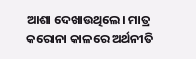ଆଶା ଦେଖାଉଥିଲେ। ମାତ୍ର କରୋନା କାଳରେ ଅର୍ଥନୀତି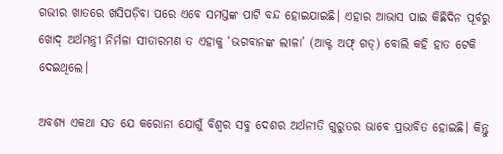ଗଭୀର ଖାତରେ ଖସିପଡ଼ିବା ପରେ ଏବେ ସମସ୍ତଙ୍କ ପାଟି ବନ୍ଦ ହୋଇଯାଇଛି। ଏହାର ଆଭାସ ପାଇ କିଛିଦିନ ପୂର୍ବରୁ ଖୋଦ୍‌ ଅର୍ଥମନ୍ତ୍ରୀ ନିର୍ମଳା ସୀତାରମଣ ତ ଏହାକୁ ‘ଭଗବାନଙ୍କ ଲୀଳା’ (ଆକ୍ଟ ଅଫ୍ ଗଡ୍‌) ବୋଲି କହି ହାତ ଟେକି ଦେଇଥିଲେ।

ଅବଶ୍ୟ ଏକଥା ସତ ଯେ କରୋନା ଯୋଗୁଁ ବିଶ୍ବର ସବୁ ଦେଶର ଅର୍ଥନୀତି ଗୁରୁତର ଭାବେ ପ୍ରଭାବିତ ହୋଇଛି। କିନ୍ତୁ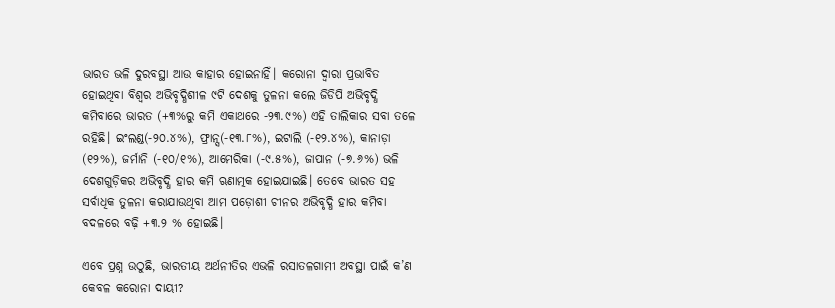ଭାରତ ଭଳି ଦୁରବସ୍ଥା ଆଉ କାହାର ହୋଇନାହିଁ। କରୋନା ଦ୍ବାରା ପ୍ରଭାବିତ ହୋଇଥିବା ବିଶ୍ବର ଅଭିବୃଦ୍ଧିଶୀଳ ୯ଟି ଦେଶକୁ ତୁଳନା କଲେ ଜିଡିପି ଅଭିବୃଦ୍ଧି କମିବାରେ ଭାରତ (+୩%ରୁ କମି ଏକାଥରେ -୨୩.୯%) ଏହି ତାଲିକାର ସବା ତଳେ ରହିଛି। ଇଂଲଣ୍ଡ(-୨୦.୪%), ଫ୍ରାନ୍ସ(-୧୩.୮%), ଇଟାଲି (-୧୨.୪%), କାନାଡ଼ା (୧୨%), ଜର୍ମାନି (-୧୦/୧%), ଆମେରିକା (-୯.୫%), ଜାପାନ (-୭.୬%) ଭଳି ଦେଶଗୁଡ଼ିକର ଅଭିବୃଦ୍ଧି ହାର କମି ଋଣାତ୍ମକ ହୋଇଯାଇଛି। ତେବେ ଭାରତ ସହ ସର୍ବାଧିକ ତୁଳନା କରାଯାଉଥିବା ଆମ ପଡ଼ୋଶୀ ଚୀନର ଅଭିବୃଦ୍ଧି ହାର କମିବା ବଦଳରେ ବଢ଼ି +୩.୨ % ହୋଇଛି।

ଏବେ ପ୍ରଶ୍ନ ଉଠୁଛି, ଭାରତୀୟ ଅର୍ଥନୀତିର ଏଭଳି ରସାତଳଗାମୀ ଅବସ୍ଥା ପାଇଁ କ’ଣ କେବଳ କରୋନା ଦାୟୀ?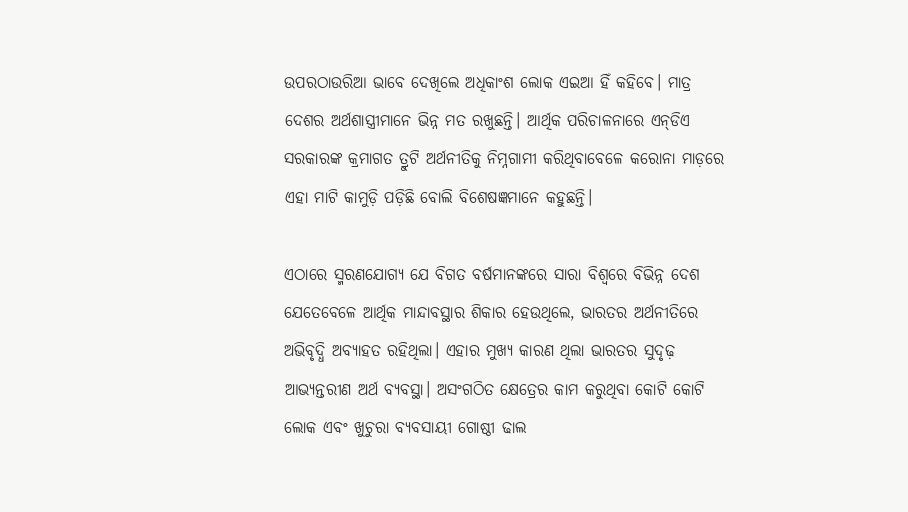ଉପରଠାଉରିଆ ଭାବେ ଦେଖିଲେ ଅଧିକାଂଶ ଲୋକ ଏଇଆ ହିଁ କହିବେ। ମାତ୍ର ଦେଶର ଅର୍ଥଶାସ୍ତ୍ରୀମାନେ ଭିନ୍ନ ମତ ରଖୁଛନ୍ତି। ଆର୍ଥିକ ପରିଚାଳନାରେ ଏନ୍‌ଡିଏ ସରକାରଙ୍କ କ୍ରମାଗତ ତ୍ରୁଟି ଅର୍ଥନୀତିକୁ ନିମ୍ନଗାମୀ କରିଥିବାବେଳେ କରୋନା ମାଡ଼ରେ ଏହା ମାଟି କାମୁଡ଼ି ପଡ଼ିଛି ବୋଲି ବିଶେଷଜ୍ଞମାନେ କହୁଛନ୍ତି।

ଏଠାରେ ସ୍ମରଣଯୋଗ୍ୟ ଯେ ବିଗତ ବର୍ଷମାନଙ୍କରେ ସାରା ବିଶ୍ବରେ ବିଭିନ୍ନ ଦେଶ ଯେତେବେଳେ ଆର୍ଥିକ ମାନ୍ଦାବସ୍ଥାର ଶିକାର ହେଉଥିଲେ, ଭାରତର ଅର୍ଥନୀତିରେ ଅଭିବୃଦ୍ଧି ଅବ୍ୟାହତ ରହିଥିଲା। ଏହାର ମୁଖ୍ୟ କାରଣ ଥିଲା ଭାରତର ସୁଦୃଢ଼ ଆଭ୍ୟନ୍ତରୀଣ ଅର୍ଥ ବ୍ୟବସ୍ଥା। ଅସଂଗଠିତ କ୍ଷେତ୍ର‌େର କାମ କରୁଥିବା କୋଟି କୋଟି ଲୋକ ଏବଂ ଖୁଚୁରା ବ୍ୟବସାୟୀ ଗୋଷ୍ଠୀ ଢାଲ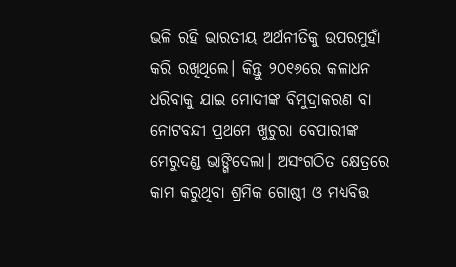ଭଳି ରହି ଭାରତୀୟ ଅର୍ଥନୀତିକୁ ଉପରମୁହାଁ କରି ରଖିଥିଲେ। କିନ୍ତୁ ୨୦୧୬ରେ କଳାଧନ ଧରିବାକୁ ଯାଇ ମୋଦୀଙ୍କ ବିମୁଦ୍ରାକରଣ ବା ନୋଟବନ୍ଦୀ ପ୍ରଥମେ ଖୁଚୁରା ବେପାରୀଙ୍କ ମେରୁଦଣ୍ଡ ଭାଙ୍ଗିଦେଲା। ଅସଂଗଠିତ କ୍ଷେତ୍ରରେ କାମ କରୁଥିବା ଶ୍ରମିକ ଗୋଷ୍ଠୀ ଓ ମଧ୍ୟବିତ୍ତ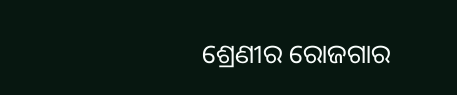ଶ୍ରେଣୀର ରୋଜଗାର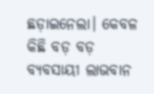ଛଡ଼ାଇନେଲା। କେବଳ କିଛି ବଡ଼ ବଡ଼ ବ୍ୟବସାୟୀ ଲାଭବାନ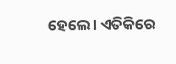ହେଲେ। ଏତିକିରେ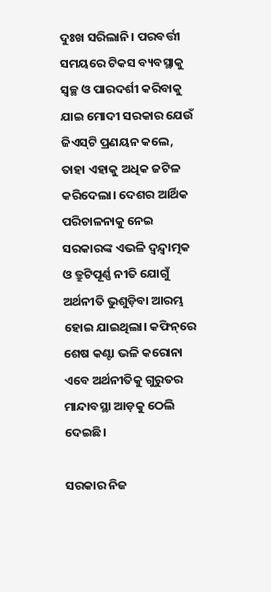ଦୁଃଖ ସରିଲାନି। ପରବର୍ତ୍ତୀ ସମୟରେ ଟିକସ ବ୍ୟବସ୍ଥାକୁ ସ୍ବଚ୍ଛ ଓ ପାରଦର୍ଶୀ କରିବାକୁ ଯାଇ ମୋଦୀ ସରକାର ଯେଉଁ ଜିଏସ୍‌ଟି ପ୍ରଣୟନ କଲେ, ତାହା ଏହାକୁ ଅଧିକ ଜଟିଳ କରିଦେଲା। ଦେଶର ଆର୍ଥିକ ପରିଚାଳନାକୁ ନେଇ ସରକାରଙ୍କ ଏଭଳି ଦ୍ବନ୍ଦ୍ବାତ୍ମକ ଓ ତ୍ରୁଟିପୂର୍ଣ୍ଣ ନୀତି ଯୋଗୁଁ ଅର୍ଥନୀତି ଭୁଶୁଡ଼ିବା ଆରମ୍ଭ ହୋଇ ଯାଇଥିଲା। କଫିନ୍‌ରେ ଶେଷ କଣ୍ଟା ଭଳି କରୋନା ଏବେ ଅର୍ଥନୀତିକୁ ଗୁରୁତର ମାନ୍ଦାବସ୍ଥା ଆଡ଼କୁ ଠେଲି ଦେଇଛି।

ସରକାର ନିଜ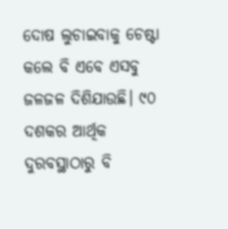ଦୋଷ ଲୁଚାଇବାକୁ ଚେଷ୍ଟା କଲେ ବି ଏବେ ଏସବୁ ଜଳଜଳ ‌ଦିଶିଯାଉଛି। ୯୦ ଦଶକର ଆର୍ଥିକ ଦୁରବସ୍ଥାଠାରୁ ବି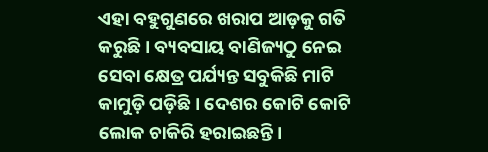ଏହା ବହୁଗୁଣରେ ଖରାପ ଆଡ଼କୁ ଗତି କରୁଛି। ବ୍ୟବସାୟ ବାଣିଜ୍ୟଠୁ ନେଇ ସେବା କ୍ଷେତ୍ର ପର୍ଯ୍ୟନ୍ତ ସବୁକିଛି ମାଟି କାମୁଡ଼ି ପଡ଼ିଛି। ଦେଶର କୋଟି କୋଟି ଲୋକ ଚାକିରି ହରାଇଛନ୍ତି।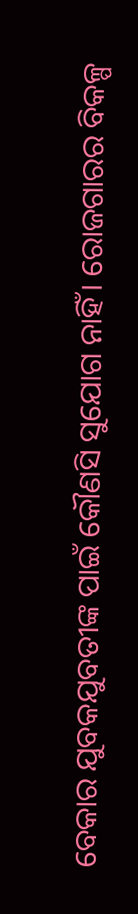ବେକାର ଯୁବକଯୁବତୀଙ୍କ ପାଇଁ କୌଣସି ସୁଯୋଗ ନାହିଁ। ରୋଜଗାରର ବିକଳ୍ପ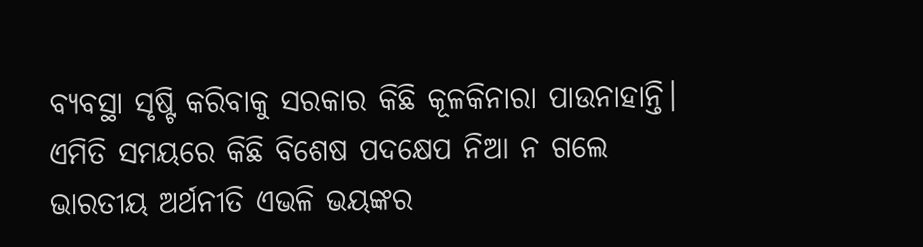ବ୍ୟବସ୍ଥା ସୃଷ୍ଟି କରିବାକୁ ସରକାର କିଛି କୂଳକିନାରା ପାଉନାହାନ୍ତି। ଏମିତି ସମୟରେ କିଛି ବିଶେଷ ପଦକ୍ଷେପ ନିଆ ନ ଗଲେ ଭାରତୀୟ ଅର୍ଥନୀତି ଏଭଳି ଭୟଙ୍କର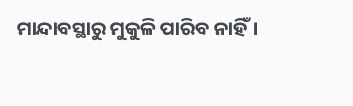ମାନ୍ଦାବସ୍ଥାରୁ ମୁକୁଳି ପାରିବ ନାହିଁ।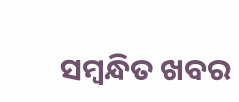ସମ୍ବନ୍ଧିତ ଖବର